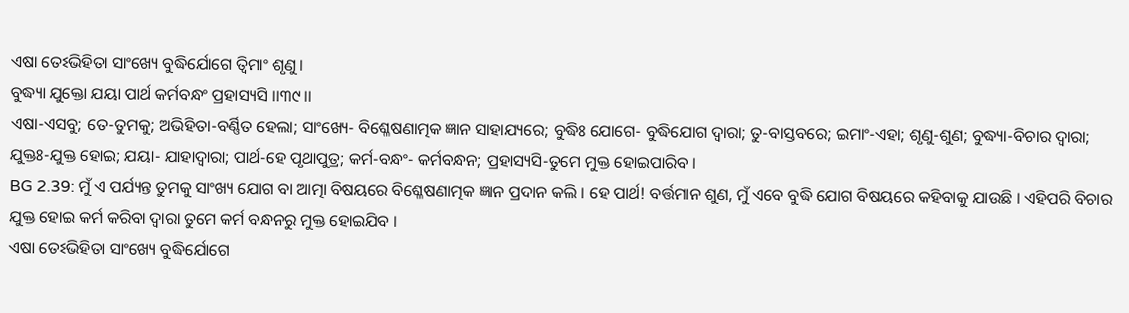ଏଷା ତେଽଭିହିତା ସାଂଖ୍ୟେ ବୁଦ୍ଧିର୍ଯୋଗେ ତ୍ୱିମାଂ ଶୃଣୁ ।
ବୁଦ୍ଧ୍ୟା ଯୁକ୍ତୋ ଯୟା ପାର୍ଥ କର୍ମବନ୍ଧଂ ପ୍ରହାସ୍ୟସି ।।୩୯।।
ଏଷା-ଏସବୁ; ତେ-ତୁମକୁ; ଅଭିହିତା-ବର୍ଣ୍ଣିତ ହେଲା; ସାଂଖ୍ୟେ- ବିଶ୍ଳେଷଣାତ୍ମକ ଜ୍ଞାନ ସାହାଯ୍ୟରେ; ବୁଦ୍ଧିଃ ଯୋଗେ- ବୁଦ୍ଧିଯୋଗ ଦ୍ୱାରା; ତୁ-ବାସ୍ତବରେ; ଇମାଂ-ଏହା; ଶୃଣୁ-ଶୁଣ; ବୁଦ୍ଧ୍ୟା-ବିଚାର ଦ୍ୱାରା; ଯୁକ୍ତଃ-ଯୁକ୍ତ ହୋଇ; ଯୟା- ଯାହାଦ୍ୱାରା; ପାର୍ଥ-ହେ ପୃଥାପୁତ୍ର; କର୍ମ-ବନ୍ଧଂ- କର୍ମବନ୍ଧନ; ପ୍ରହାସ୍ୟସି-ତୁମେ ମୁକ୍ତ ହୋଇପାରିବ ।
BG 2.39: ମୁଁ ଏ ପର୍ଯ୍ୟନ୍ତ ତୁମକୁ ସାଂଖ୍ୟ ଯୋଗ ବା ଆତ୍ମା ବିଷୟରେ ବିଶ୍ଳେଷଣାତ୍ମକ ଜ୍ଞାନ ପ୍ରଦାନ କଲି । ହେ ପାର୍ଥ! ବର୍ତ୍ତମାନ ଶୁଣ, ମୁଁ ଏବେ ବୁଦ୍ଧି ଯୋଗ ବିଷୟରେ କହିବାକୁ ଯାଉଛି । ଏହିପରି ବିଚାର ଯୁକ୍ତ ହୋଇ କର୍ମ କରିବା ଦ୍ୱାରା ତୁମେ କର୍ମ ବନ୍ଧନରୁ ମୁକ୍ତ ହୋଇଯିବ ।
ଏଷା ତେଽଭିହିତା ସାଂଖ୍ୟେ ବୁଦ୍ଧିର୍ଯୋଗେ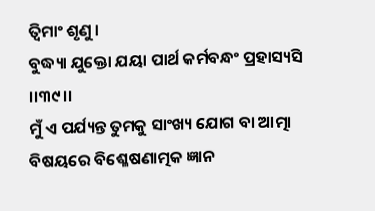ତ୍ୱିମାଂ ଶୃଣୁ ।
ବୁଦ୍ଧ୍ୟା ଯୁକ୍ତୋ ଯୟା ପାର୍ଥ କର୍ମବନ୍ଧଂ ପ୍ରହାସ୍ୟସି ।।୩୯।।
ମୁଁ ଏ ପର୍ଯ୍ୟନ୍ତ ତୁମକୁ ସାଂଖ୍ୟ ଯୋଗ ବା ଆତ୍ମା ବିଷୟରେ ବିଶ୍ଳେଷଣାତ୍ମକ ଜ୍ଞାନ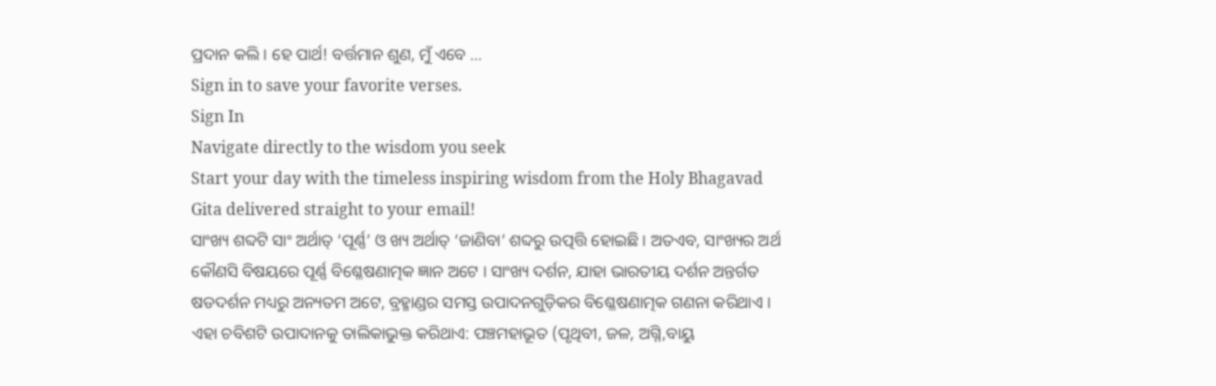ପ୍ରଦାନ କଲି । ହେ ପାର୍ଥ! ବର୍ତ୍ତମାନ ଶୁଣ, ମୁଁ ଏବେ …
Sign in to save your favorite verses.
Sign In
Navigate directly to the wisdom you seek
Start your day with the timeless inspiring wisdom from the Holy Bhagavad Gita delivered straight to your email!
ସାଂଖ୍ୟ ଶବ୍ଦଟି ସାଂ ଅର୍ଥାତ୍ ‘ପୂର୍ଣ୍ଣ’ ଓ ଖ୍ୟ ଅର୍ଥାତ୍ ‘ଜାଣିବା’ ଶବ୍ଦରୁ ଉତ୍ପତ୍ତି ହୋଇଛି । ଅତଏବ, ସାଂଖ୍ୟର ଅର୍ଥ କୌଣସି ବିଷୟରେ ପୂର୍ଣ୍ଣ ବିଶ୍ଳେଷଣାତ୍ମକ ଜ୍ଞାନ ଅଟେ । ସାଂଖ୍ୟ ଦର୍ଶନ, ଯାହା ଭାରତୀୟ ଦର୍ଶନ ଅନ୍ତର୍ଗତ ଷଡଦର୍ଶନ ମଧ୍ୟରୁ ଅନ୍ୟତମ ଅଟେ, ବ୍ରହ୍ମାଣ୍ଡର ସମସ୍ତ ଉପାଦନଗୁଡ଼ିକର ବିଶ୍ଳେଷଣାତ୍ମକ ଗଣନା କରିଥାଏ । ଏହା ଚବିଶଟି ଉପାଦାନକୁ ତାଲିକାଭୁକ୍ତ କରିଥାଏ: ପଞ୍ଚମହାଭୂତ (ପୃଥିବୀ, ଜଳ, ଅଗ୍ନି,ବାୟୁ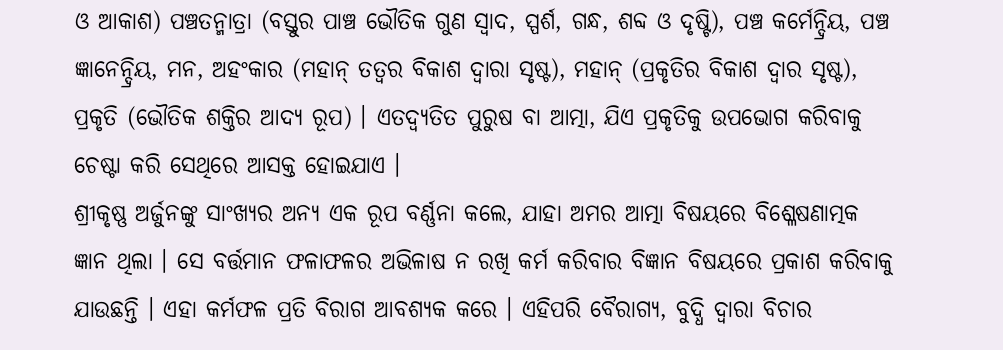ଓ ଆକାଶ) ପଞ୍ଚତନ୍ମାତ୍ରା (ବସ୍ତୁର ପାଞ୍ଚ ଭୌତିକ ଗୁଣ ସ୍ୱାଦ, ସ୍ପର୍ଶ, ଗନ୍ଧ, ଶବ୍ଦ ଓ ଦୃଷ୍ଟି), ପଞ୍ଚ କର୍ମେନ୍ଦ୍ରିୟ, ପଞ୍ଚ ଜ୍ଞାନେନ୍ଦ୍ରିୟ, ମନ, ଅହଂକାର (ମହାନ୍ ତତ୍ୱର ବିକାଶ ଦ୍ୱାରା ସୃଷ୍ଟ), ମହାନ୍ (ପ୍ରକୃତିର ବିକାଶ ଦ୍ୱାର ସୃଷ୍ଟ), ପ୍ରକୃତି (ଭୌତିକ ଶକ୍ତିର ଆଦ୍ୟ ରୂପ) । ଏତଦ୍ବ୍ୟତିତ ପୁରୁଷ ବା ଆତ୍ମା, ଯିଏ ପ୍ରକୃତିକୁ ଉପଭୋଗ କରିବାକୁ ଚେଷ୍ଟା କରି ସେଥିରେ ଆସକ୍ତ ହୋଇଯାଏ ।
ଶ୍ରୀକୃଷ୍ଣ ଅର୍ଜୁନଙ୍କୁ ସାଂଖ୍ୟର ଅନ୍ୟ ଏକ ରୂପ ବର୍ଣ୍ଣନା କଲେ, ଯାହା ଅମର ଆତ୍ମା ବିଷୟରେ ବିଶ୍ଳେଷଣାତ୍ମକ ଜ୍ଞାନ ଥିଲା । ସେ ବର୍ତ୍ତମାନ ଫଳାଫଳର ଅଭିଳାଷ ନ ରଖି କର୍ମ କରିବାର ବିଜ୍ଞାନ ବିଷୟରେ ପ୍ରକାଶ କରିବାକୁ ଯାଉଛନ୍ତି । ଏହା କର୍ମଫଳ ପ୍ରତି ବିରାଗ ଆବଶ୍ୟକ କରେ । ଏହିପରି ବୈରାଗ୍ୟ, ବୁଦ୍ଧି ଦ୍ୱାରା ବିଚାର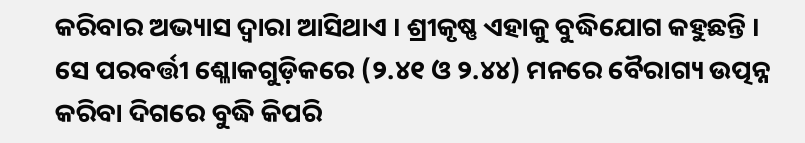କରିବାର ଅଭ୍ୟାସ ଦ୍ୱାରା ଆସିଥାଏ । ଶ୍ରୀକୃଷ୍ଣ ଏହାକୁ ବୁଦ୍ଧିଯୋଗ କହୁଛନ୍ତି । ସେ ପରବର୍ତ୍ତୀ ଶ୍ଳୋକଗୁଡ଼ିକରେ (୨.୪୧ ଓ ୨.୪୪) ମନରେ ବୈରାଗ୍ୟ ଉତ୍ପନ୍ନ କରିବା ଦିଗରେ ବୁଦ୍ଧି କିପରି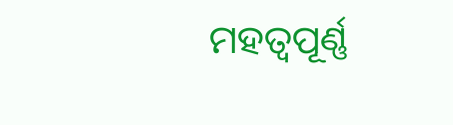ମହତ୍ୱପୂର୍ଣ୍ଣ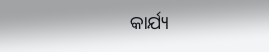କାର୍ଯ୍ୟ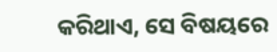କରିଥାଏ, ସେ ବିଷୟରେ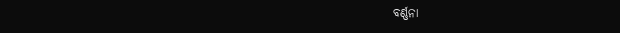ବର୍ଣ୍ଣନା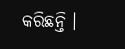କରିଛନ୍ତି ।